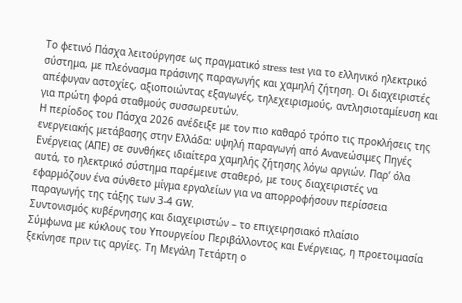Το φετινό Πάσχα λειτούργησε ως πραγματικό stress test για το ελληνικό ηλεκτρικό σύστημα, με πλεόνασμα πράσινης παραγωγής και χαμηλή ζήτηση. Οι διαχειριστές απέφυγαν αστοχίες, αξιοποιώντας εξαγωγές, τηλεχειρισμούς, αντλησιοταμίευση και για πρώτη φορά σταθμούς συσσωρευτών.
Η περίοδος του Πάσχα 2026 ανέδειξε με τον πιο καθαρό τρόπο τις προκλήσεις της ενεργειακής μετάβασης στην Ελλάδα: υψηλή παραγωγή από Ανανεώσιμες Πηγές Ενέργειας (ΑΠΕ) σε συνθήκες ιδιαίτερα χαμηλής ζήτησης λόγω αργιών. Παρ’ όλα αυτά, το ηλεκτρικό σύστημα παρέμεινε σταθερό, με τους διαχειριστές να εφαρμόζουν ένα σύνθετο μίγμα εργαλείων για να απορροφήσουν περίσσεια παραγωγής της τάξης των 3-4 GW.
Συντονισμός κυβέρνησης και διαχειριστών – το επιχειρησιακό πλαίσιο
Σύμφωνα με κύκλους του Υπουργείου Περιβάλλοντος και Ενέργειας, η προετοιμασία ξεκίνησε πριν τις αργίες. Τη Μεγάλη Τετάρτη ο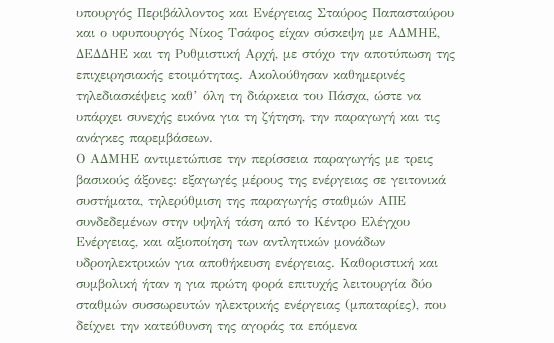υπουργός Περιβάλλοντος και Ενέργειας Σταύρος Παπασταύρου και ο υφυπουργός Νίκος Τσάφος είχαν σύσκεψη με ΑΔΜΗΕ, ΔΕΔΔΗΕ και τη Ρυθμιστική Αρχή, με στόχο την αποτύπωση της επιχειρησιακής ετοιμότητας. Ακολούθησαν καθημερινές τηλεδιασκέψεις καθ’ όλη τη διάρκεια του Πάσχα, ώστε να υπάρχει συνεχής εικόνα για τη ζήτηση, την παραγωγή και τις ανάγκες παρεμβάσεων.
Ο ΑΔΜΗΕ αντιμετώπισε την περίσσεια παραγωγής με τρεις βασικούς άξονες: εξαγωγές μέρους της ενέργειας σε γειτονικά συστήματα, τηλερύθμιση της παραγωγής σταθμών ΑΠΕ συνδεδεμένων στην υψηλή τάση από το Κέντρο Ελέγχου Ενέργειας, και αξιοποίηση των αντλητικών μονάδων υδροηλεκτρικών για αποθήκευση ενέργειας. Καθοριστική και συμβολική ήταν η για πρώτη φορά επιτυχής λειτουργία δύο σταθμών συσσωρευτών ηλεκτρικής ενέργειας (μπαταρίες), που δείχνει την κατεύθυνση της αγοράς τα επόμενα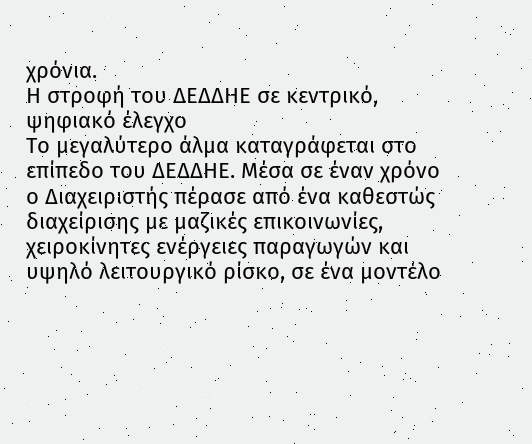χρόνια.
Η στροφή του ΔΕΔΔΗΕ σε κεντρικό, ψηφιακό έλεγχο
Το μεγαλύτερο άλμα καταγράφεται στο επίπεδο του ΔΕΔΔΗΕ. Μέσα σε έναν χρόνο ο Διαχειριστής πέρασε από ένα καθεστώς διαχείρισης με μαζικές επικοινωνίες, χειροκίνητες ενέργειες παραγωγών και υψηλό λειτουργικό ρίσκο, σε ένα μοντέλο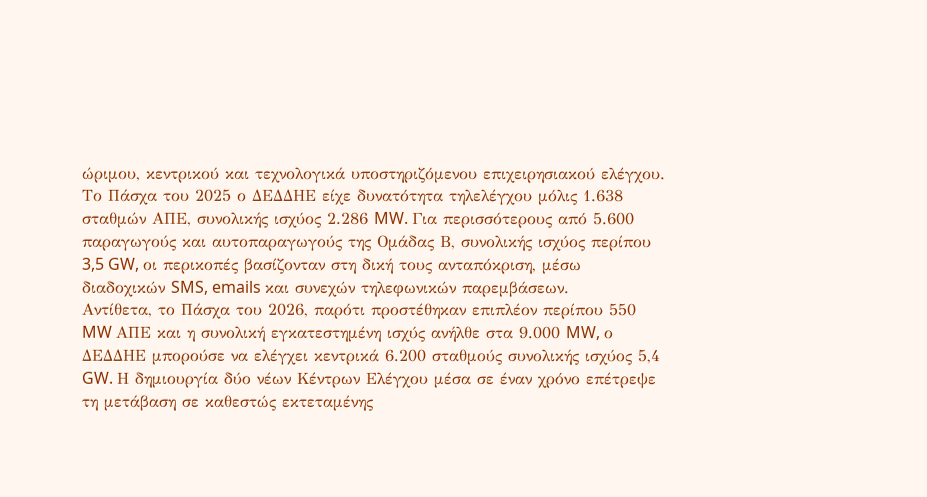ώριμου, κεντρικού και τεχνολογικά υποστηριζόμενου επιχειρησιακού ελέγχου.
Το Πάσχα του 2025 ο ΔΕΔΔΗΕ είχε δυνατότητα τηλελέγχου μόλις 1.638 σταθμών ΑΠΕ, συνολικής ισχύος 2.286 MW. Για περισσότερους από 5.600 παραγωγούς και αυτοπαραγωγούς της Ομάδας Β, συνολικής ισχύος περίπου 3,5 GW, οι περικοπές βασίζονταν στη δική τους ανταπόκριση, μέσω διαδοχικών SMS, emails και συνεχών τηλεφωνικών παρεμβάσεων.
Αντίθετα, το Πάσχα του 2026, παρότι προστέθηκαν επιπλέον περίπου 550 MW ΑΠΕ και η συνολική εγκατεστημένη ισχύς ανήλθε στα 9.000 MW, ο ΔΕΔΔΗΕ μπορούσε να ελέγχει κεντρικά 6.200 σταθμούς συνολικής ισχύος 5,4 GW. Η δημιουργία δύο νέων Κέντρων Ελέγχου μέσα σε έναν χρόνο επέτρεψε τη μετάβαση σε καθεστώς εκτεταμένης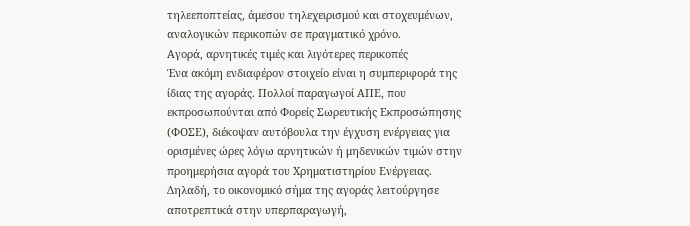τηλεεποπτείας, άμεσου τηλεχειρισμού και στοχευμένων, αναλογικών περικοπών σε πραγματικό χρόνο.
Αγορά, αρνητικές τιμές και λιγότερες περικοπές
Ένα ακόμη ενδιαφέρον στοιχείο είναι η συμπεριφορά της ίδιας της αγοράς. Πολλοί παραγωγοί ΑΠΕ, που εκπροσωπούνται από Φορείς Σωρευτικής Εκπροσώπησης (ΦΟΣΕ), διέκοψαν αυτόβουλα την έγχυση ενέργειας για ορισμένες ώρες λόγω αρνητικών ή μηδενικών τιμών στην προημερήσια αγορά του Χρηματιστηρίου Ενέργειας. Δηλαδή, το οικονομικό σήμα της αγοράς λειτούργησε αποτρεπτικά στην υπερπαραγωγή,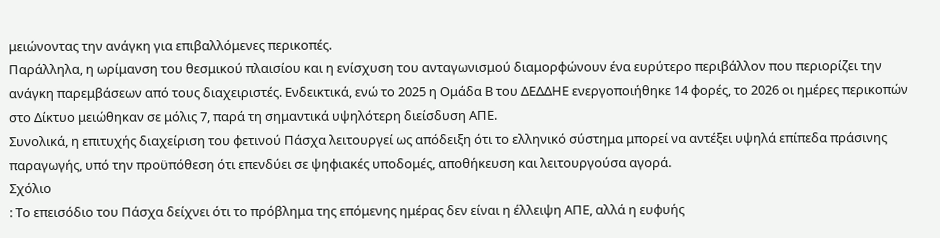μειώνοντας την ανάγκη για επιβαλλόμενες περικοπές.
Παράλληλα, η ωρίμανση του θεσμικού πλαισίου και η ενίσχυση του ανταγωνισμού διαμορφώνουν ένα ευρύτερο περιβάλλον που περιορίζει την ανάγκη παρεμβάσεων από τους διαχειριστές. Ενδεικτικά, ενώ το 2025 η Ομάδα Β του ΔΕΔΔΗΕ ενεργοποιήθηκε 14 φορές, το 2026 οι ημέρες περικοπών στο Δίκτυο μειώθηκαν σε μόλις 7, παρά τη σημαντικά υψηλότερη διείσδυση ΑΠΕ.
Συνολικά, η επιτυχής διαχείριση του φετινού Πάσχα λειτουργεί ως απόδειξη ότι το ελληνικό σύστημα μπορεί να αντέξει υψηλά επίπεδα πράσινης παραγωγής, υπό την προϋπόθεση ότι επενδύει σε ψηφιακές υποδομές, αποθήκευση και λειτουργούσα αγορά.
Σχόλιο
: Το επεισόδιο του Πάσχα δείχνει ότι το πρόβλημα της επόμενης ημέρας δεν είναι η έλλειψη ΑΠΕ, αλλά η ευφυής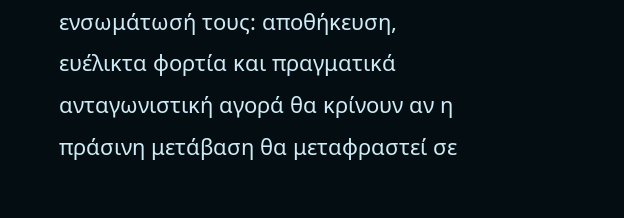ενσωμάτωσή τους: αποθήκευση, ευέλικτα φορτία και πραγματικά ανταγωνιστική αγορά θα κρίνουν αν η πράσινη μετάβαση θα μεταφραστεί σε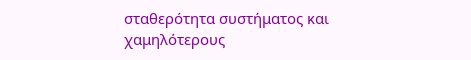σταθερότητα συστήματος και χαμηλότερους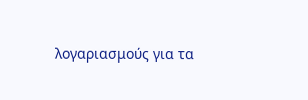λογαριασμούς για τα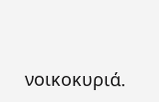νοικοκυριά.